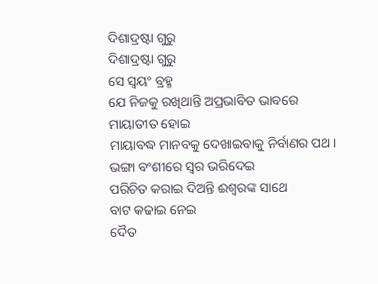ଦିଶାଦ୍ରଷ୍ଟା ଗୁରୁ
ଦିଶାଦ୍ରଷ୍ଟା ଗୁରୁ
ସେ ସ୍ଵୟଂ ବ୍ରହ୍ମ
ଯେ ନିଜକୁ ରଖିଥାନ୍ତି ଅପ୍ରଭାବିତ ଭାବରେ
ମାୟାତୀତ ହୋଇ
ମାୟାବଦ୍ଧ ମାନବକୁ ଦେଖାଇବାକୁ ନିର୍ବାଣର ପଥ।
ଭଙ୍ଗା ବଂଶୀରେ ସ୍ୱର ଭରିଦେଇ
ପରିଚିତ କରାଇ ଦିଅନ୍ତି ଈଶ୍ବରଙ୍କ ସାଥେ
ବାଟ କଢାଇ ନେଇ
ଦୈତ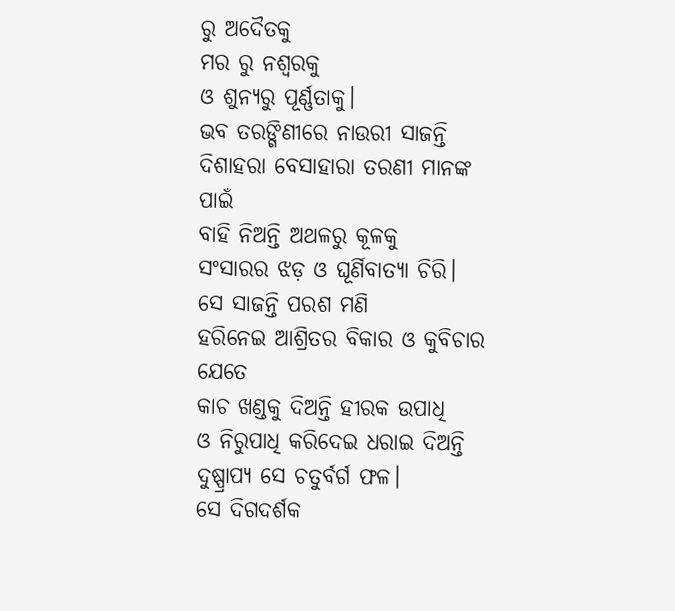ରୁ ଅଦୈତକୁ
ମର ରୁ ନଶ୍ୱରକୁ
ଓ ଶୁନ୍ୟରୁ ପୂର୍ଣ୍ଣତାକୁ।
ଭବ ତରଙ୍ଗିଣୀରେ ନାଉରୀ ସାଜନ୍ତି
ଦିଶାହରା ବେସାହାରା ତରଣୀ ମାନଙ୍କ ପାଇଁ
ବାହି ନିଅନ୍ତି ଅଥଳରୁ କୂଳକୁ
ସଂସାରର ଝଡ଼ ଓ ଘୂର୍ଣିବାତ୍ୟା ଚିରି।
ସେ ସାଜନ୍ତି ପରଶ ମଣି
ହରିନେଇ ଆଶ୍ରିତର ବିକାର ଓ କୁବିଚାର ଯେତେ
କାଚ ଖଣ୍ଡକୁ ଦିଅନ୍ତି ହୀରକ ଉପାଧି
ଓ ନିରୁପାଧି କରିଦେଇ ଧରାଇ ଦିଅନ୍ତି
ଦୁଷ୍ପ୍ରାପ୍ୟ ସେ ଚତୁର୍ବର୍ଗ ଫଳ।
ସେ ଦିଗଦର୍ଶକ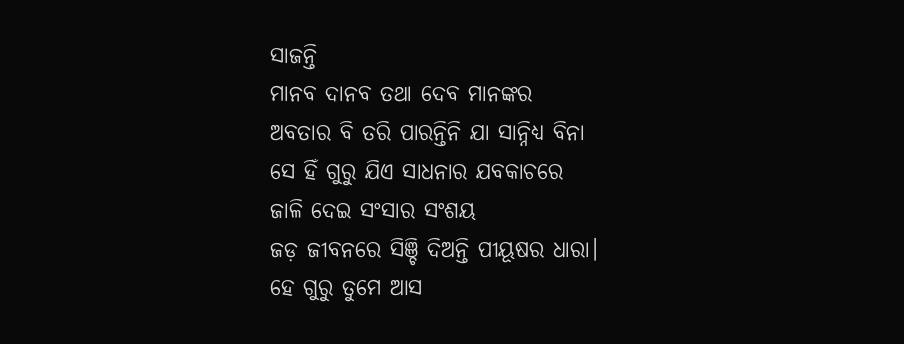ସାଜନ୍ତି
ମାନବ ଦାନବ ତଥା ଦେବ ମାନଙ୍କର
ଅବତାର ବି ତରି ପାରନ୍ତିନି ଯା ସାନ୍ନିଧ୍ୟ ବିନା
ସେ ହିଁ ଗୁରୁ ଯିଏ ସାଧନାର ଯବକାଚରେ
ଜାଳି ଦେଇ ସଂସାର ସଂଶୟ
ଜଡ଼ ଜୀବନରେ ସିଞ୍ଚି ଦିଅନ୍ତି ପୀୟୂଷର ଧାରା।
ହେ ଗୁରୁ ତୁମେ ଆସ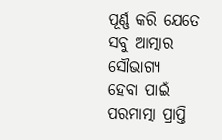ପୂର୍ଣ୍ଣ କରି ଯେତେ ସବୁ ଆତ୍ମାର ସୌଭାଗ୍ୟ
ହେବା ପାଇଁ ପରମାତ୍ମା ପ୍ରାପ୍ତି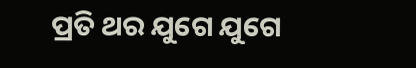ପ୍ରତି ଥର ଯୁଗେ ଯୁଗେ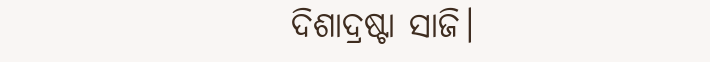ଦିଶାଦ୍ରଷ୍ଟା ସାଜି।